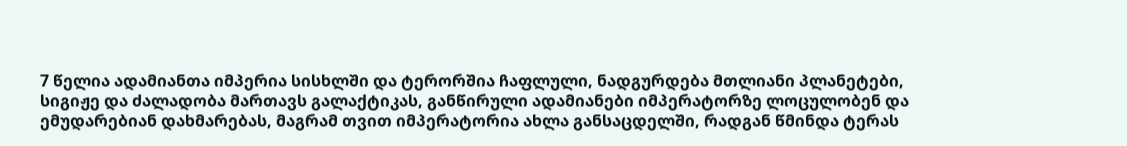7 წელია ადამიანთა იმპერია სისხლში და ტერორშია ჩაფლული, ნადგურდება მთლიანი პლანეტები, სიგიჟე და ძალადობა მართავს გალაქტიკას, განწირული ადამიანები იმპერატორზე ლოცულობენ და ემუდარებიან დახმარებას, მაგრამ თვით იმპერატორია ახლა განსაცდელში, რადგან წმინდა ტერას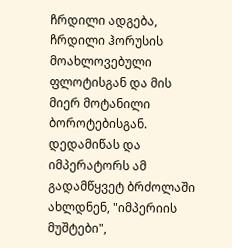ჩრდილი ადგება, ჩრდილი ჰორუსის მოახლოვებული ფლოტისგან და მის მიერ მოტანილი ბოროტებისგან.
დედამიწას და იმპერატორს ამ გადამწყვეტ ბრძოლაში ახლდნენ, "იმპერიის მუშტები",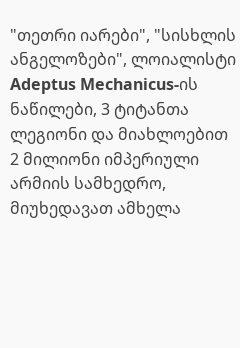"თეთრი იარები", "სისხლის ანგელოზები", ლოიალისტი Adeptus Mechanicus-ის ნაწილები, 3 ტიტანთა ლეგიონი და მიახლოებით 2 მილიონი იმპერიული არმიის სამხედრო, მიუხედავათ ამხელა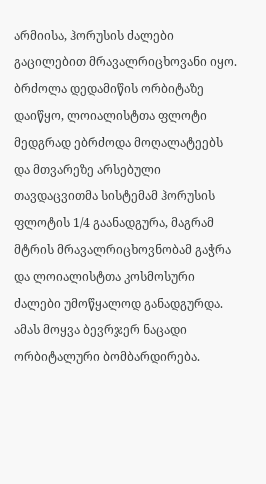არმიისა, ჰორუსის ძალები გაცილებით მრავალრიცხოვანი იყო.
ბრძოლა დედამიწის ორბიტაზე დაიწყო, ლოიალისტთა ფლოტი მედგრად ებრძოდა მოღალატეებს და მთვარეზე არსებული თავდაცვითმა სისტემამ ჰორუსის ფლოტის 1/4 გაანადგურა, მაგრამ მტრის მრავალრიცხოვნობამ გაჭრა და ლოიალისტთა კოსმოსური ძალები უმოწყალოდ განადგურდა. ამას მოყვა ბევრჯერ ნაცადი ორბიტალური ბომბარდირება.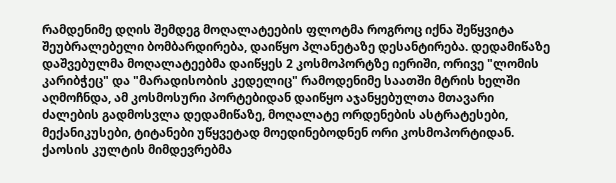რამდენიმე დღის შემდეგ მოღალატეების ფლოტმა როგროც იქნა შეწყვიტა შეუბრალებელი ბომბარდირება, დაიწყო პლანეტაზე დესანტირება. დედამიწაზე დაშვებულმა მოღალატეებმა დაიწყეს 2 კოსმოპორტზე იერიში, ორივე "ლომის კარიბჭეც" და "მარადისობის კედელიც" რამოდენიმე საათში მტრის ხელში აღმოჩნდა, ამ კოსმოსური პორტებიდან დაიწყო აჯანყებულთა მთავარი ძალების გადმოსვლა დედამიწაზე, მოღალატე ორდენების ასტრატესები, მექანიკუსები, ტიტანები უწყვეტად მოედინებოდნენ ორი კოსმოპორტიდან. ქაოსის კულტის მიმდევრებმა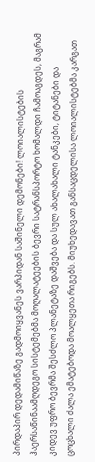პირდაპირ დედამიწაზე გადმოიყვანეს ვარპიდან საშინელი დემონები! ლოიალისტების ჰაერსაწინაამღდეგო სისტემებმა მოღალატეების ბევრი სატრანსპორტო ხომალდი ჩამოაგდეს, მაგრამ კიდევ უფრო ბევრმა შესძლო პლანეტაზე დაშვება და სულ ახალახალი ტანკები, ტიტანები და ცოცხალი ძალა ემატებოდა მოალყეთა რიგებს. მიუხედავათ განსაცდელისა ლოიალისტებმა კარგათ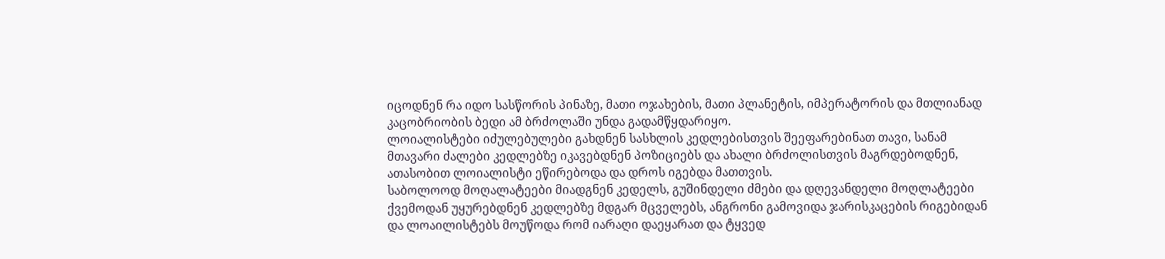იცოდნენ რა იდო სასწორის პინაზე, მათი ოჯახების, მათი პლანეტის, იმპერატორის და მთლიანად კაცობრიობის ბედი ამ ბრძოლაში უნდა გადამწყდარიყო.
ლოიალისტები იძულებულები გახდნენ სასხლის კედლებისთვის შეეფარებინათ თავი, სანამ მთავარი ძალები კედლებზე იკავებდნენ პოზიციებს და ახალი ბრძოლისთვის მაგრდებოდნენ, ათასობით ლოიალისტი ეწირებოდა და დროს იგებდა მათთვის.
საბოლოოდ მოღალატეები მიადგნენ კედელს, გუშინდელი ძმები და დღევანდელი მოღლატეები ქვემოდან უყურებდნენ კედლებზე მდგარ მცველებს, ანგრონი გამოვიდა ჯარისკაცების რიგებიდან და ლოაილისტებს მოუწოდა რომ იარაღი დაეყარათ და ტყვედ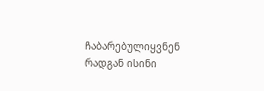ჩაბარებულიყვნენ რადგან ისინი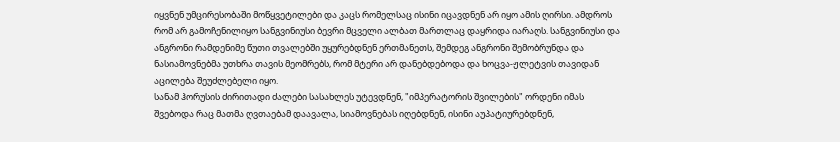იყვნენ უმცირესობაში მოწყვეტილები და კაცს რომელსაც ისინი იცავდნენ არ იყო ამის ღირსი. ამდროს რომ არ გამოჩენილიყო სანგვინიუსი ბევრი მცველი ალბათ მართლაც დაყრიდა იარაღს. სანგვინიუსი და ანგრონი რამდენიმე წუთი თვალებში უყურებდნენ ერთმანეთს, შემდეგ ანგრონი შემობრუნდა და ნასიამოვნებმა უთხრა თავის მეომრებს, რომ მტერი არ დანებდებოდა და ხოცვა-ჟლეტვის თავიდან აცილება შეუძლებელი იყო.
სანამ ჰორუსის ძირითადი ძალები სასახლეს უტევდნენ, "იმპერატორის შვილების" ორდენი იმას შვებოდა რაც მათმა ღვთაებამ დაავალა, სიამოვნებას იღებდნენ, ისინი აუპატიურებდნენ,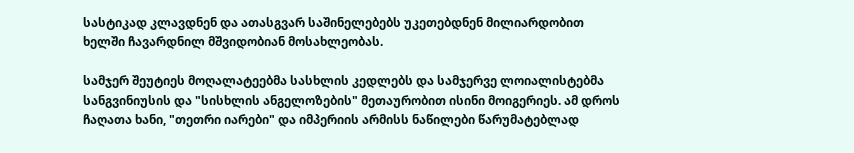სასტიკად კლავდნენ და ათასგვარ საშინელებებს უკეთებდნენ მილიარდობით ხელში ჩავარდნილ მშვიდობიან მოსახლეობას.

სამჯერ შეუტიეს მოღალატეებმა სასხლის კედლებს და სამჯერვე ლოიალისტებმა სანგვინიუსის და "სისხლის ანგელოზების" მეთაურობით ისინი მოიგერიეს. ამ დროს ჩაღათა ხანი, "თეთრი იარები" და იმპერიის არმისს ნაწილები წარუმატებლად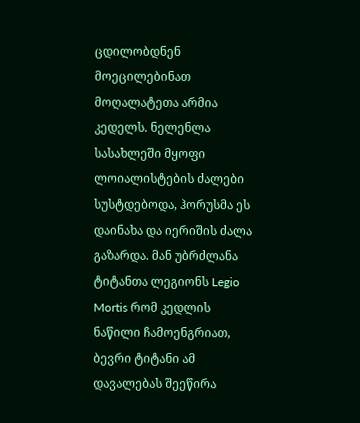ცდილობდნენ მოეცილებინათ მოღალატეთა არმია კედელს. ნელენლა სასახლეში მყოფი ლოიალისტების ძალები სუსტდებოდა, ჰორუსმა ეს დაინახა და იერიშის ძალა გაზარდა. მან უბრძლანა ტიტანთა ლეგიონს Legio Mortis რომ კედლის ნაწილი ჩამოენგრიათ, ბევრი ტიტანი ამ დავალებას შეეწირა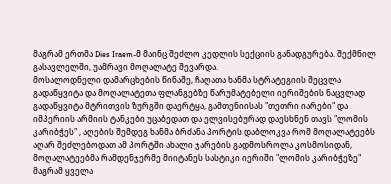მაგრამ ერთმა Dies Iraem-მ მაინც შეძლო კედლის სექციის განადგურება. შექმნილ გასავლელში, უამრავი მოღალატე შევარდა.
მოსალოდნელი დამარცხების წინაშე, ჩაღათა ხანმა სტრატეგიის შეცვლა გადაწყვიტა და მოღალატეთა ფლანგებზე წარუმატებელი იერიშების ნაცვლად გადაწყვიტა მტრითვის ზურგში დაერტყა, გამთენიისას "თეთრი იარები" და იმპერიის არმიის ტანკები უცაბედათ და ელვისებურად დაესხნენ თავს "ლომის კარიბჭეს" , აღების შემდეგ ხანმა ბრძანა პორტის დაბლოკვა რომ მოღალატეებს აღარ შეძლებოდათ ამ პორტში ახალი ჯარების გადმოსროლა კოსმოსიდან, მოღალატეებმა რამდენჯერმე მიიტანეს სასტიკი იერიში "ლომის კარიბჭეზე" მაგრამ ყველა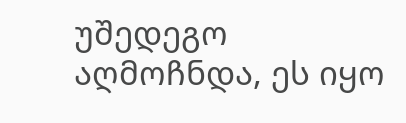უშედეგო აღმოჩნდა, ეს იყო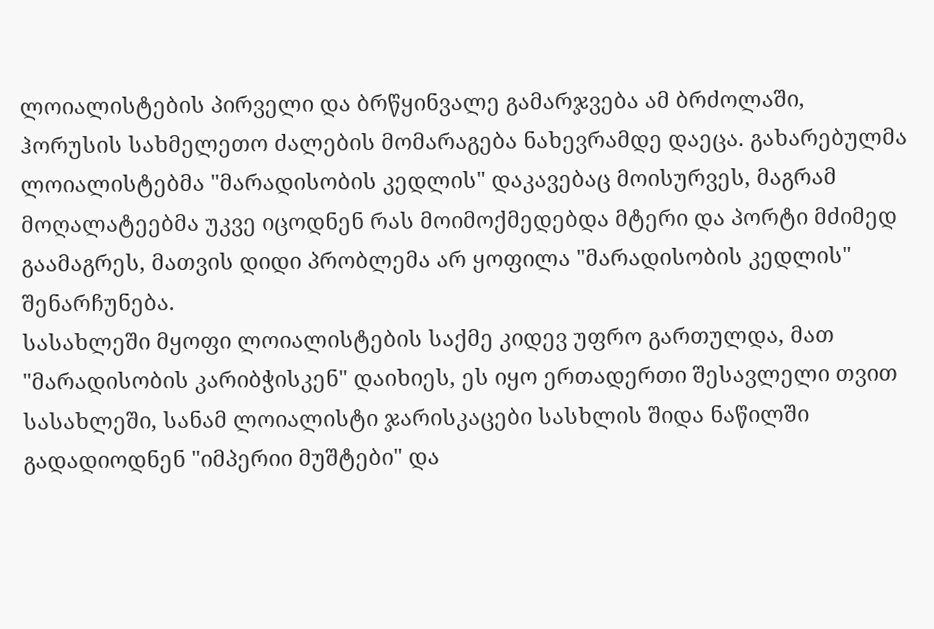ლოიალისტების პირველი და ბრწყინვალე გამარჯვება ამ ბრძოლაში, ჰორუსის სახმელეთო ძალების მომარაგება ნახევრამდე დაეცა. გახარებულმა ლოიალისტებმა "მარადისობის კედლის" დაკავებაც მოისურვეს, მაგრამ მოღალატეებმა უკვე იცოდნენ რას მოიმოქმედებდა მტერი და პორტი მძიმედ გაამაგრეს, მათვის დიდი პრობლემა არ ყოფილა "მარადისობის კედლის" შენარჩუნება.
სასახლეში მყოფი ლოიალისტების საქმე კიდევ უფრო გართულდა, მათ "მარადისობის კარიბჭისკენ" დაიხიეს, ეს იყო ერთადერთი შესავლელი თვით სასახლეში, სანამ ლოიალისტი ჯარისკაცები სასხლის შიდა ნაწილში გადადიოდნენ "იმპერიი მუშტები" და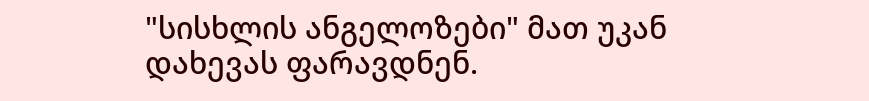"სისხლის ანგელოზები" მათ უკან დახევას ფარავდნენ.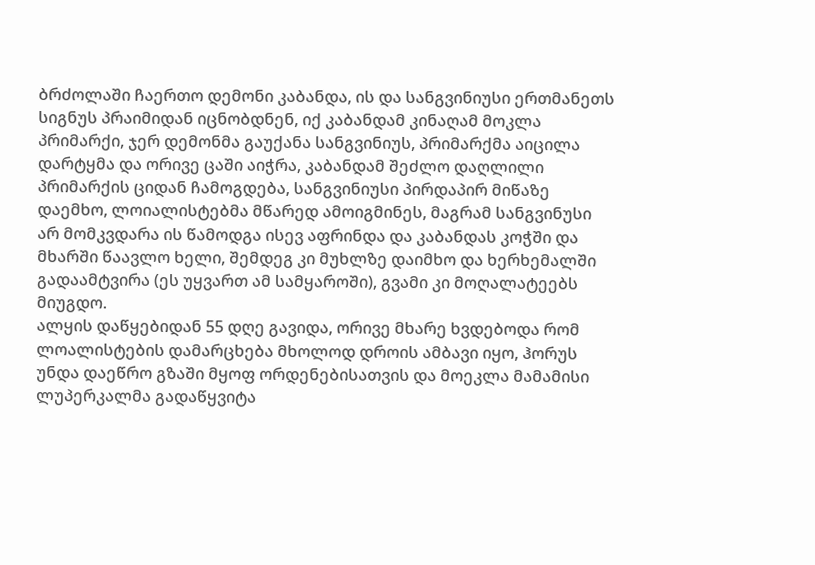ბრძოლაში ჩაერთო დემონი კაბანდა, ის და სანგვინიუსი ერთმანეთს სიგნუს პრაიმიდან იცნობდნენ, იქ კაბანდამ კინაღამ მოკლა პრიმარქი, ჯერ დემონმა გაუქანა სანგვინიუს, პრიმარქმა აიცილა დარტყმა და ორივე ცაში აიჭრა, კაბანდამ შეძლო დაღლილი პრიმარქის ციდან ჩამოგდება, სანგვინიუსი პირდაპირ მიწაზე დაემხო, ლოიალისტებმა მწარედ ამოიგმინეს, მაგრამ სანგვინუსი არ მომკვდარა ის წამოდგა ისევ აფრინდა და კაბანდას კოჭში და მხარში წაავლო ხელი, შემდეგ კი მუხლზე დაიმხო და ხერხემალში გადაამტვირა (ეს უყვართ ამ სამყაროში), გვამი კი მოღალატეებს მიუგდო.
ალყის დაწყებიდან 55 დღე გავიდა, ორივე მხარე ხვდებოდა რომ ლოალისტების დამარცხება მხოლოდ დროის ამბავი იყო, ჰორუს უნდა დაეწრო გზაში მყოფ ორდენებისათვის და მოეკლა მამამისი ლუპერკალმა გადაწყვიტა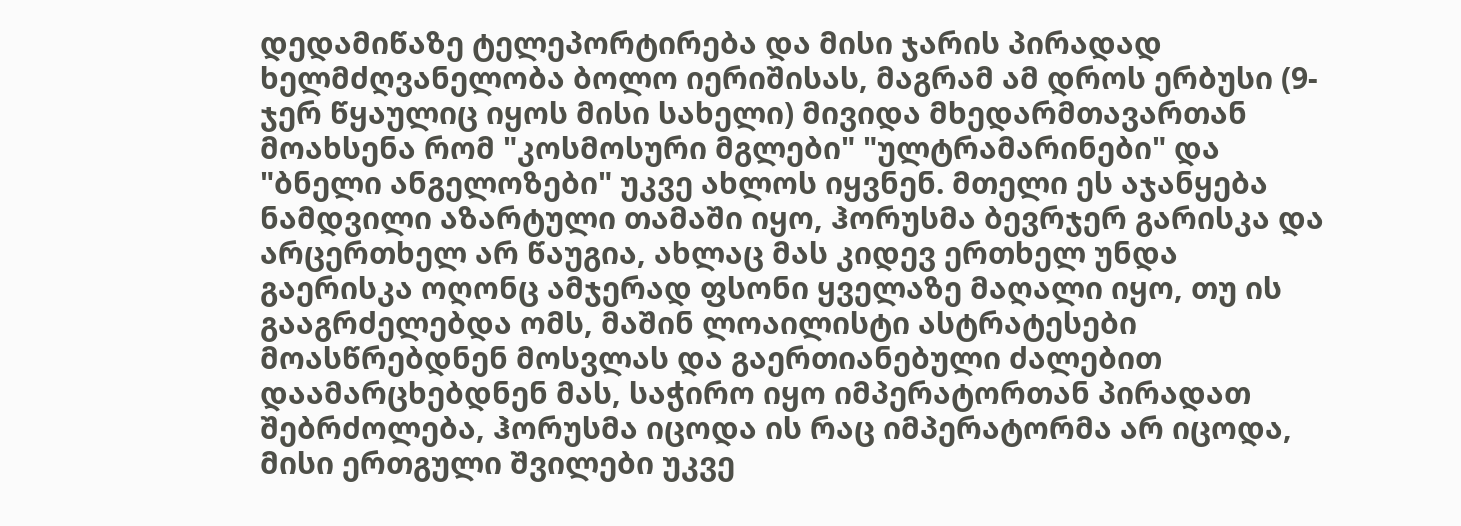დედამიწაზე ტელეპორტირება და მისი ჯარის პირადად ხელმძღვანელობა ბოლო იერიშისას, მაგრამ ამ დროს ერბუსი (9-ჯერ წყაულიც იყოს მისი სახელი) მივიდა მხედარმთავართან მოახსენა რომ "კოსმოსური მგლები" "ულტრამარინები" და "ბნელი ანგელოზები" უკვე ახლოს იყვნენ. მთელი ეს აჯანყება ნამდვილი აზარტული თამაში იყო, ჰორუსმა ბევრჯერ გარისკა და არცერთხელ არ წაუგია, ახლაც მას კიდევ ერთხელ უნდა გაერისკა ოღონც ამჯერად ფსონი ყველაზე მაღალი იყო, თუ ის გააგრძელებდა ომს, მაშინ ლოაილისტი ასტრატესები მოასწრებდნენ მოსვლას და გაერთიანებული ძალებით დაამარცხებდნენ მას, საჭირო იყო იმპერატორთან პირადათ შებრძოლება, ჰორუსმა იცოდა ის რაც იმპერატორმა არ იცოდა, მისი ერთგული შვილები უკვე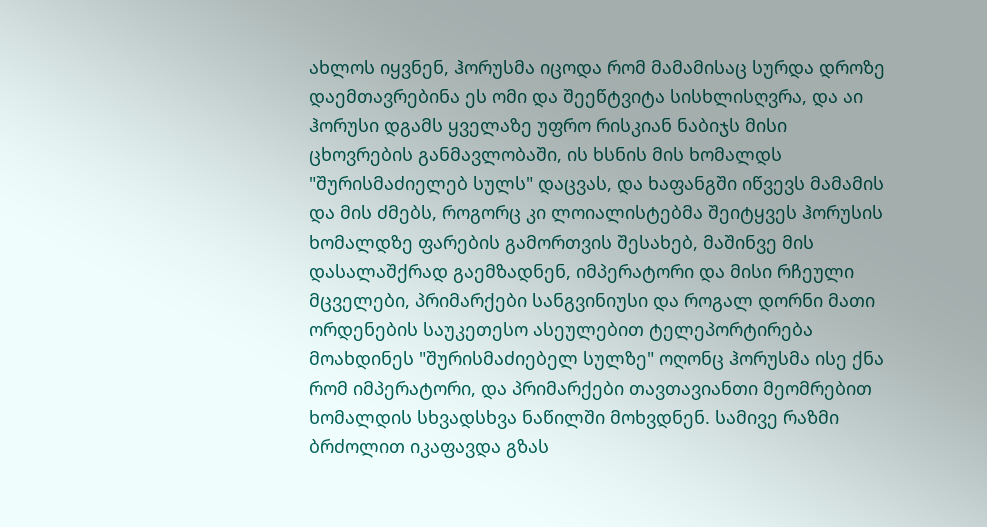ახლოს იყვნენ, ჰორუსმა იცოდა რომ მამამისაც სურდა დროზე დაემთავრებინა ეს ომი და შეეწტვიტა სისხლისღვრა, და აი ჰორუსი დგამს ყველაზე უფრო რისკიან ნაბიჯს მისი ცხოვრების განმავლობაში, ის ხსნის მის ხომალდს "შურისმაძიელებ სულს" დაცვას, და ხაფანგში იწვევს მამამის და მის ძმებს, როგორც კი ლოიალისტებმა შეიტყვეს ჰორუსის ხომალდზე ფარების გამორთვის შესახებ, მაშინვე მის დასალაშქრად გაემზადნენ, იმპერატორი და მისი რჩეული მცველები, პრიმარქები სანგვინიუსი და როგალ დორნი მათი ორდენების საუკეთესო ასეულებით ტელეპორტირება მოახდინეს "შურისმაძიებელ სულზე" ოღონც ჰორუსმა ისე ქნა რომ იმპერატორი, და პრიმარქები თავთავიანთი მეომრებით ხომალდის სხვადსხვა ნაწილში მოხვდნენ. სამივე რაზმი ბრძოლით იკაფავდა გზას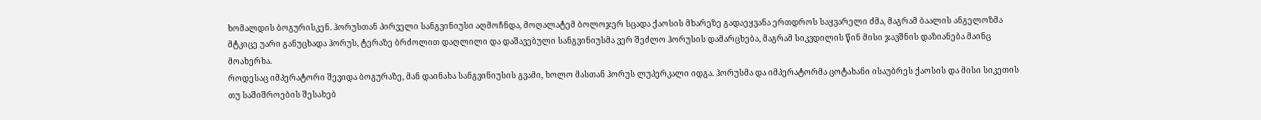ხომალდის ბოგურისკენ. ჰორუსთან პირველი სანგვინიუსი აღმოჩნდა, მოღალატემ ბოლოჯერ სცადა ქაოსის მხარეზე გადაეყვანა ერთდროს საყვარელი ძმა, მაგრამ ბაალის ანგელოზმა მტკიცე უარი განუცხადა ჰორუს, ტერაზე ბრძოლით დაღლილი და დაშავებული სანგვინიუსმა ვერ შეძლო ჰორუსის დამარცხება, მაგრამ სიკვდილის წინ მისი ჯავშნის დაზიანება მაინც მოახერხა.
როდესაც იმპერატორი შევიდა ბოგურაზე, მან დაინახა სანგვინიუსის გვამი, ხოლო მასთან ჰორუს ლუპერკალი იდგა. ჰორუსმა და იმპერატორმა ცოტახანი ისაუბრეს ქაოსის და მისი სიკეთის თუ საშიშროების შესახებ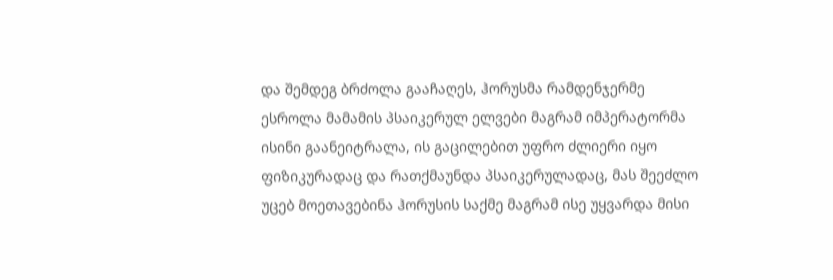და შემდეგ ბრძოლა გააჩაღეს, ჰორუსმა რამდენჯერმე ესროლა მამამის პსაიკერულ ელვები მაგრამ იმპერატორმა ისინი გაანეიტრალა, ის გაცილებით უფრო ძლიერი იყო ფიზიკურადაც და რათქმაუნდა პსაიკერულადაც, მას შეეძლო უცებ მოეთავებინა ჰორუსის საქმე მაგრამ ისე უყვარდა მისი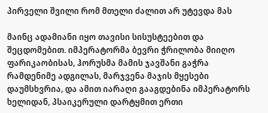პირველი შვილი რომ მთელი ძალით არ უტევდა მას

მაინც ადამიანი იყო თავისი სისუსტეებით და შეცდომებით. იმპერატორმა ბევრი ჭრილობა მიიღო ფარიკაობისას, ჰორუსმა მამის ჯავშანი გაჭრა რამდენიმე ადგილას, მარჯვენა მაჯის მყესები დაუმსხვრია, და ამით იარაღი გააგდებინა იმპერატორს ხელიდან, პსაიკერული დარტყმით ერთი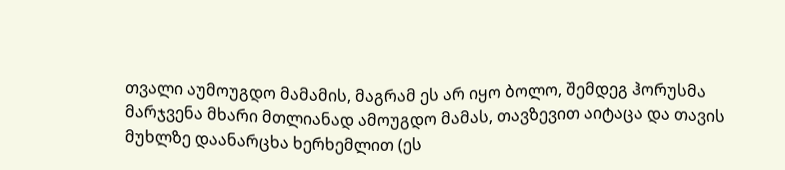თვალი აუმოუგდო მამამის, მაგრამ ეს არ იყო ბოლო, შემდეგ ჰორუსმა მარჯვენა მხარი მთლიანად ამოუგდო მამას, თავზევით აიტაცა და თავის მუხლზე დაანარცხა ხერხემლით (ეს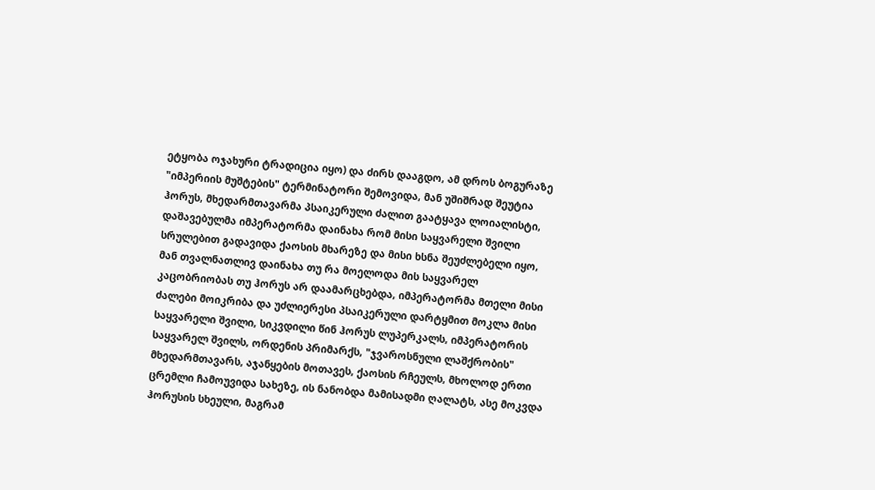ეტყობა ოჯახური ტრადიცია იყო) და ძირს დააგდო, ამ დროს ბოგურაზე "იმპერიის მუშტების" ტერმინატორი შემოვიდა, მან უშიშრად შეუტია ჰორუს, მხედარმთავარმა პსაიკერული ძალით გაატყავა ლოიალისტი, დაშავებულმა იმპერატორმა დაინახა რომ მისი საყვარელი შვილი სრულებით გადავიდა ქაოსის მხარეზე და მისი ხსნა შეუძლებელი იყო, მან თვალნათლივ დაინახა თუ რა მოელოდა მის საყვარელ კაცობრიობას თუ ჰორუს არ დაამარცხებდა, იმპერატორმა მთელი მისი ძალები მოიკრიბა და უძლიერესი პსაიკერული დარტყმით მოკლა მისი საყვარელი შვილი, სიკვდილი წინ ჰორუს ლუპერკალს, იმპერატორის საყვარელ შვილს, ორდენის პრიმარქს, "ჯვაროსნული ლაშქრობის" მხედარმთავარს, აჯანყების მოთავეს, ქაოსის რჩეულს, მხოლოდ ერთი ცრემლი ჩამოუვიდა სახეზე, ის ნანობდა მამისადმი ღალატს, ასე მოკვდა ჰორუსის სხეული, მაგრამ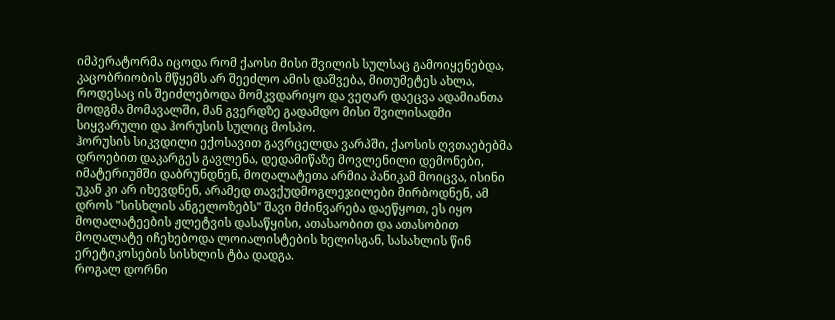იმპერატორმა იცოდა რომ ქაოსი მისი შვილის სულსაც გამოიყენებდა, კაცობრიობის მწყემს არ შეეძლო ამის დაშვება, მითუმეტეს ახლა, როდესაც ის შეიძლებოდა მომკვდარიყო და ვეღარ დაეცვა ადამიანთა მოდგმა მომავალში, მან გვერდზე გადამდო მისი შვილისადმი სიყვარული და ჰორუსის სულიც მოსპო.
ჰორუსის სიკვდილი ექოსავით გავრცელდა ვარპში, ქაოსის ღვთაებებმა დროებით დაკარგეს გავლენა, დედამიწაზე მოვლენილი დემონები, იმატერიუმში დაბრუნდნენ, მოღალატეთა არმია პანიკამ მოიცვა, ისინი უკან კი არ იხევდნენ, არამედ თავქუდმოგლეჯილები მირბოდნენ, ამ დროს "სისხლის ანგელოზებს" შავი მძინვარება დაეწყოთ, ეს იყო მოღალატეების ჟლეტვის დასაწყისი, ათასაობით და ათასობით მოღალატე იჩეხებოდა ლოიალისტების ხელისგან, სასახლის წინ ერეტიკოსების სისხლის ტბა დადგა.
როგალ დორნი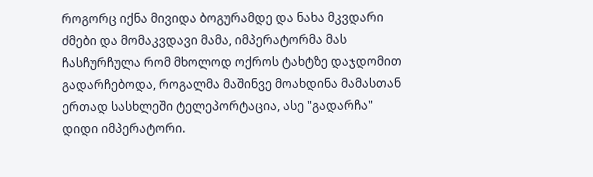როგორც იქნა მივიდა ბოგურამდე და ნახა მკვდარი ძმები და მომაკვდავი მამა, იმპერატორმა მას ჩასჩურჩულა რომ მხოლოდ ოქროს ტახტზე დაჯდომით გადარჩებოდა, როგალმა მაშინვე მოახდინა მამასთან ერთად სასხლეში ტელეპორტაცია, ასე "გადარჩა" დიდი იმპერატორი.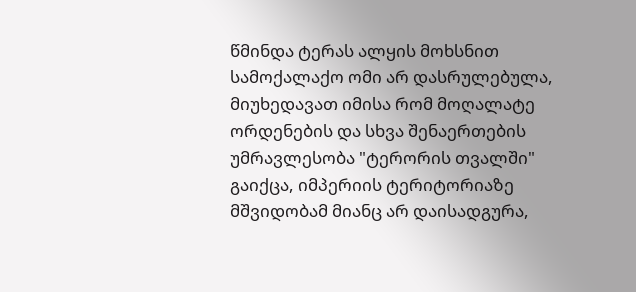წმინდა ტერას ალყის მოხსნით სამოქალაქო ომი არ დასრულებულა, მიუხედავათ იმისა რომ მოღალატე ორდენების და სხვა შენაერთების უმრავლესობა "ტერორის თვალში" გაიქცა, იმპერიის ტერიტორიაზე მშვიდობამ მიანც არ დაისადგურა,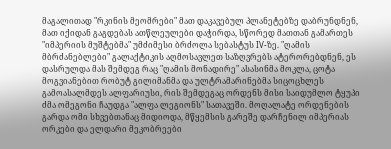მაგალითად "რკინის მეომრები" მათ დაკავებულ პლანეტებზე დაბრუნდნენ, მათ იქიდან გაგდებას ათწლეულები დაჭირდა, სწორედ მათთან გამართეს "იმპერიის მუშტებმა" უმძიმესი ბრძოლა სებასტუს IV-ზე. "ღამის მბრძანებლები" გალაქტიკის აღმოსავლეთ საზღვრებს ატერორებდნენ, ეს დასრულდა მას შემდეგ რაც "ღამის მონადირე" ასასინმა მოკლა, ცოტა მოგვიანებით რობუტ გილიმანმა და ულტრამარინებმა სიცოცხლეს გამოასალმდეს ალფარიუსი, რის შემდეგაც ორდენს მისი საიდუმლო ტყუპი ძმა ომეგონი ჩაუდგა "ალფა ლეგიონს" სათავეში. მოღალატე ორდენების გარდა ომი სხვებთანაც მიდიოდა, მწყემსის გარეშე დარჩენილ იმპერიას ორკები და ელდარი მეკობრეები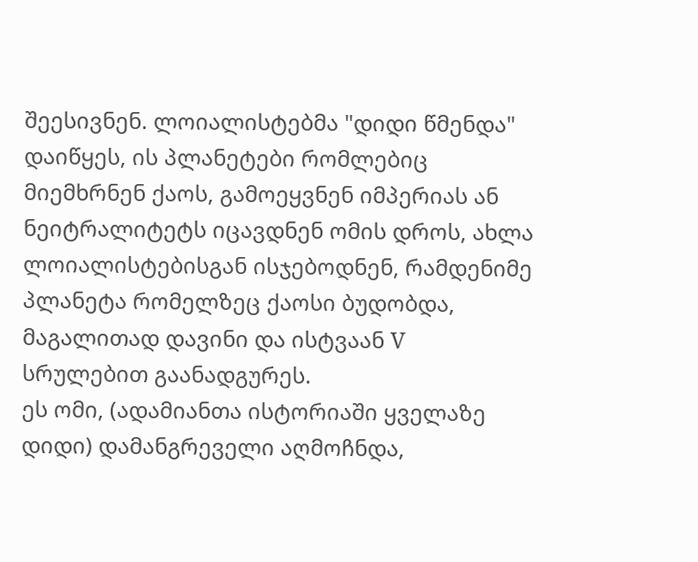შეესივნენ. ლოიალისტებმა "დიდი წმენდა" დაიწყეს, ის პლანეტები რომლებიც მიემხრნენ ქაოს, გამოეყვნენ იმპერიას ან ნეიტრალიტეტს იცავდნენ ომის დროს, ახლა ლოიალისტებისგან ისჯებოდნენ, რამდენიმე პლანეტა რომელზეც ქაოსი ბუდობდა, მაგალითად დავინი და ისტვაან V სრულებით გაანადგურეს.
ეს ომი, (ადამიანთა ისტორიაში ყველაზე დიდი) დამანგრეველი აღმოჩნდა,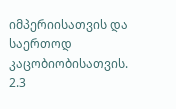იმპერიისათვის და საერთოდ კაცობიობისათვის. 2.3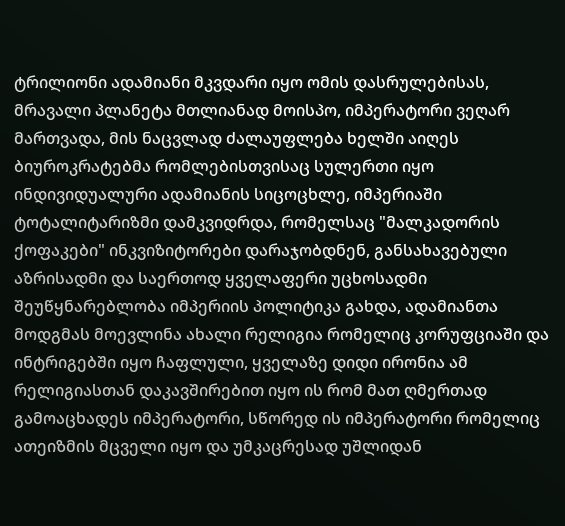ტრილიონი ადამიანი მკვდარი იყო ომის დასრულებისას, მრავალი პლანეტა მთლიანად მოისპო, იმპერატორი ვეღარ მართვადა, მის ნაცვლად ძალაუფლება ხელში აიღეს ბიუროკრატებმა რომლებისთვისაც სულერთი იყო ინდივიდუალური ადამიანის სიცოცხლე, იმპერიაში ტოტალიტარიზმი დამკვიდრდა, რომელსაც "მალკადორის ქოფაკები" ინკვიზიტორები დარაჯობდნენ, განსახავებული აზრისადმი და საერთოდ ყველაფერი უცხოსადმი შეუწყნარებლობა იმპერიის პოლიტიკა გახდა, ადამიანთა მოდგმას მოევლინა ახალი რელიგია რომელიც კორუფციაში და ინტრიგებში იყო ჩაფლული, ყველაზე დიდი ირონია ამ რელიგიასთან დაკავშირებით იყო ის რომ მათ ღმერთად გამოაცხადეს იმპერატორი, სწორედ ის იმპერატორი რომელიც ათეიზმის მცველი იყო და უმკაცრესად უშლიდან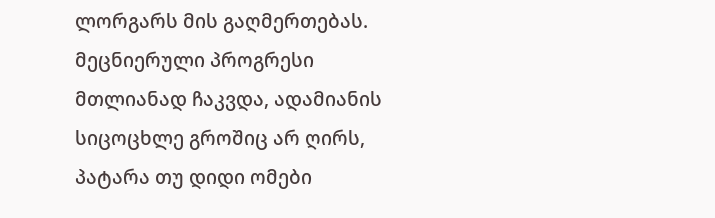ლორგარს მის გაღმერთებას. მეცნიერული პროგრესი მთლიანად ჩაკვდა, ადამიანის სიცოცხლე გროშიც არ ღირს, პატარა თუ დიდი ომები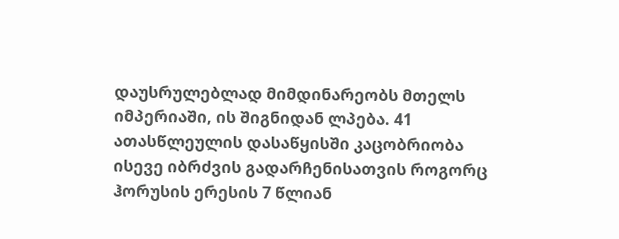დაუსრულებლად მიმდინარეობს მთელს იმპერიაში, ის შიგნიდან ლპება. 41 ათასწლეულის დასაწყისში კაცობრიობა ისევე იბრძვის გადარჩენისათვის როგორც ჰორუსის ერესის 7 წლიან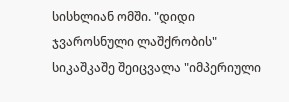სისხლიან ომში. "დიდი ჯვაროსნული ლაშქრობის" სიკაშკაშე შეიცვალა "იმპერიული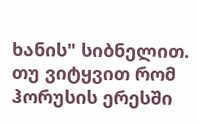ხანის" სიბნელით.
თუ ვიტყვით რომ ჰორუსის ერესში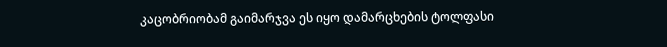კაცობრიობამ გაიმარჯვა ეს იყო დამარცხების ტოლფასი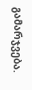გამარჯვება.